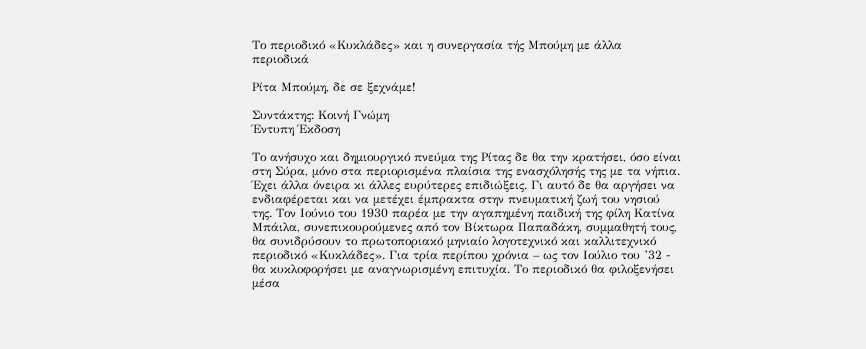Το περιοδικό «Κυκλάδες» και η συνεργασία τής Mπούμη με άλλα περιοδικά

Ρίτα Μπούμη, δε σε ξεχνάμε!

Συντάκτης: Κοινή Γνώμη
Έντυπη Έκδοση

Το ανήσυχο και δημιουργικό πνεύμα της Ρίτας δε θα την κρατήσει, όσο είναι στη Σύρα, μόνο στα περιορισμένα πλαίσια της ενασχόλησής της με τα νήπια. Έχει άλλα όνειρα κι άλλες ευρύτερες επιδιώξεις. Γι αυτό δε θα αργήσει να ενδιαφέρεται και να μετέχει έμπρακτα στην πνευματική ζωή του νησιού της. Τον Ιούνιο του 1930 παρέα με την αγαπημένη παιδική της φίλη Κατίνα Μπάιλα, συνεπικουρούμενες από τον Βίκτωρα Παπαδάκη, συμμαθητή τους, θα συνιδρύσουν το πρωτοποριακό μηνιαίο λογοτεχνικό και καλλιτεχνικό περιοδικό «Κυκλάδες». Για τρία περίπου χρόνια – ως τον Ιούλιο του ’32 - θα κυκλοφορήσει με αναγνωρισμένη επιτυχία. Το περιοδικό θα φιλοξενήσει μέσα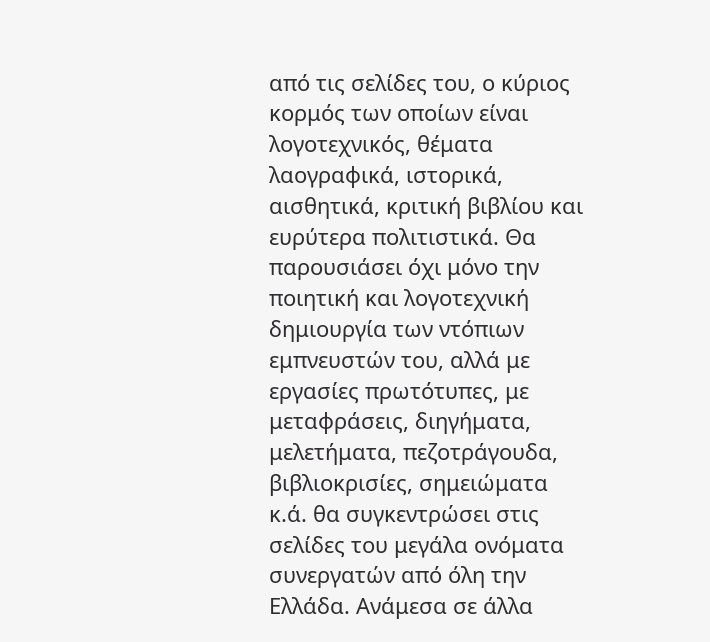από τις σελίδες του, ο κύριος κορμός των οποίων είναι λογοτεχνικός, θέματα λαογραφικά, ιστορικά, αισθητικά, κριτική βιβλίου και ευρύτερα πολιτιστικά. Θα παρουσιάσει όχι μόνο την ποιητική και λογοτεχνική δημιουργία των ντόπιων εμπνευστών του, αλλά με εργασίες πρωτότυπες, με μεταφράσεις, διηγήματα, μελετήματα, πεζοτράγουδα, βιβλιοκρισίες, σημειώματα κ.ά. θα συγκεντρώσει στις σελίδες του μεγάλα ονόματα συνεργατών από όλη την Ελλάδα. Ανάμεσα σε άλλα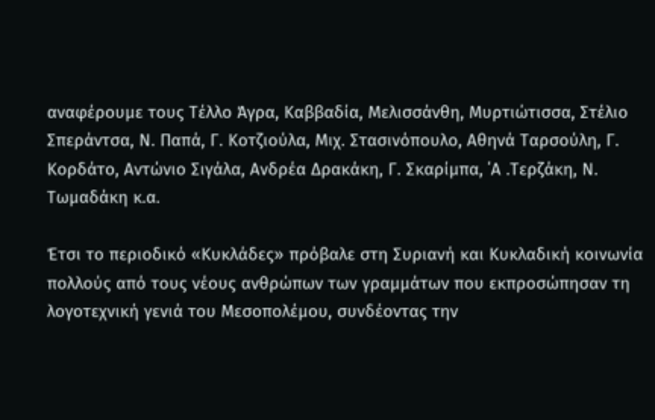αναφέρουμε τους Τέλλο Άγρα, Καββαδία, Μελισσάνθη, Μυρτιώτισσα, Στέλιο Σπεράντσα, Ν. Παπά, Γ. Κοτζιούλα, Μιχ. Στασινόπουλο, Αθηνά Ταρσούλη, Γ. Κορδάτο, Αντώνιο Σιγάλα, Ανδρέα Δρακάκη, Γ. Σκαρίμπα, ΄Α .Τερζάκη, Ν. Τωμαδάκη κ.α.

Έτσι το περιοδικό «Κυκλάδες» πρόβαλε στη Συριανή και Κυκλαδική κοινωνία πολλούς από τους νέους ανθρώπων των γραμμάτων που εκπροσώπησαν τη λογοτεχνική γενιά του Μεσοπολέμου, συνδέοντας την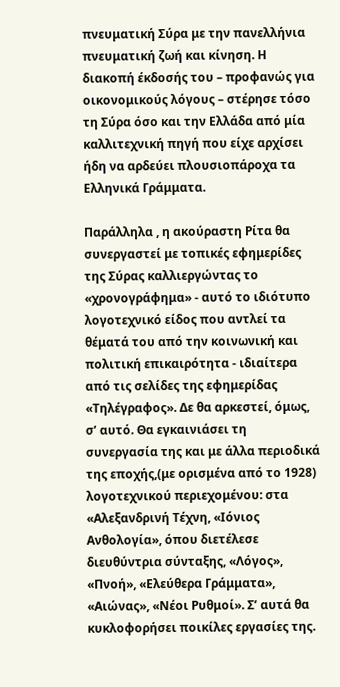πνευματική Σύρα με την πανελλήνια πνευματική ζωή και κίνηση. Η διακοπή έκδοσής του – προφανώς για οικονομικούς λόγους – στέρησε τόσο τη Σύρα όσο και την Ελλάδα από μία καλλιτεχνική πηγή που είχε αρχίσει ήδη να αρδεύει πλουσιοπάροχα τα Ελληνικά Γράμματα.

Παράλληλα , η ακούραστη Ρίτα θα συνεργαστεί με τοπικές εφημερίδες της Σύρας καλλιεργώντας το «χρονογράφημα» - αυτό το ιδιότυπο λογοτεχνικό είδος που αντλεί τα θέματά του από την κοινωνική και πολιτική επικαιρότητα - ιδιαίτερα από τις σελίδες της εφημερίδας «Τηλέγραφος». Δε θα αρκεστεί, όμως, σ’ αυτό. Θα εγκαινιάσει τη συνεργασία της και με άλλα περιοδικά της εποχής,(με ορισμένα από το 1928) λογοτεχνικού περιεχομένου: στα «Αλεξανδρινή Τέχνη, «Ιόνιος Ανθολογία», όπου διετέλεσε διευθύντρια σύνταξης, «Λόγος», «Πνοή», «Ελεύθερα Γράμματα», «Αιώνας», «Νέοι Ρυθμοί». Σ’ αυτά θα κυκλοφορήσει ποικίλες εργασίες της.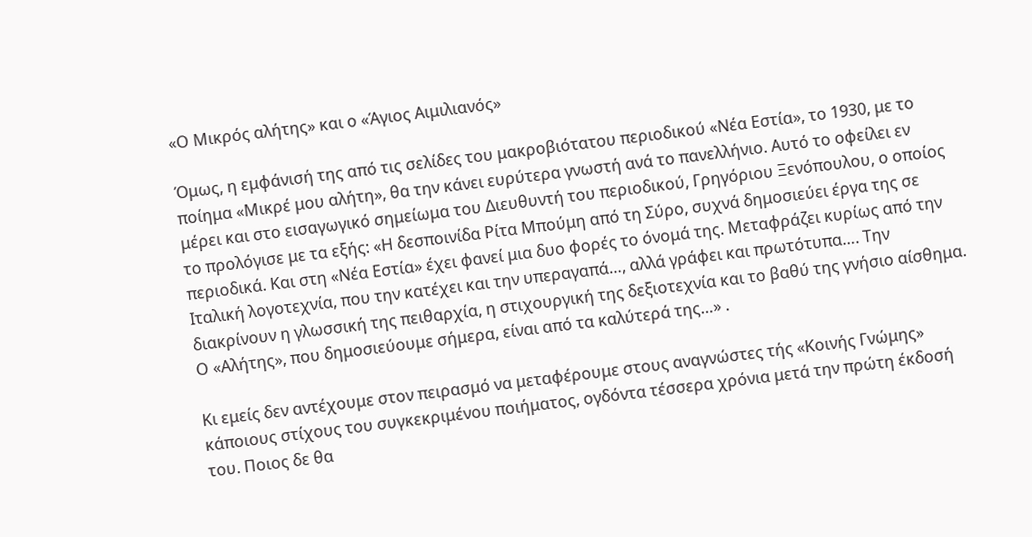«Ο Μικρός αλήτης» και ο «Άγιος Αιμιλιανός»

Όμως, η εμφάνισή της από τις σελίδες του μακροβιότατου περιοδικού «Νέα Εστία», το 1930, με το ποίημα «Μικρέ μου αλήτη», θα την κάνει ευρύτερα γνωστή ανά το πανελλήνιο. Αυτό το οφείλει εν μέρει και στο εισαγωγικό σημείωμα του Διευθυντή του περιοδικού, Γρηγόριου Ξενόπουλου, ο οποίος το προλόγισε με τα εξής: «Η δεσποινίδα Ρίτα Μπούμη από τη Σύρο, συχνά δημοσιεύει έργα της σε περιοδικά. Και στη «Νέα Εστία» έχει φανεί μια δυο φορές το όνομά της. Μεταφράζει κυρίως από την Ιταλική λογοτεχνία, που την κατέχει και την υπεραγαπά…, αλλά γράφει και πρωτότυπα…. Την διακρίνουν η γλωσσική της πειθαρχία, η στιχουργική της δεξιοτεχνία και το βαθύ της γνήσιο αίσθημα. Ο «Αλήτης», που δημοσιεύουμε σήμερα, είναι από τα καλύτερά της…» .

Κι εμείς δεν αντέχουμε στον πειρασμό να μεταφέρουμε στους αναγνώστες τής «Κοινής Γνώμης» κάποιους στίχους του συγκεκριμένου ποιήματος, ογδόντα τέσσερα χρόνια μετά την πρώτη έκδοσή του. Ποιος δε θα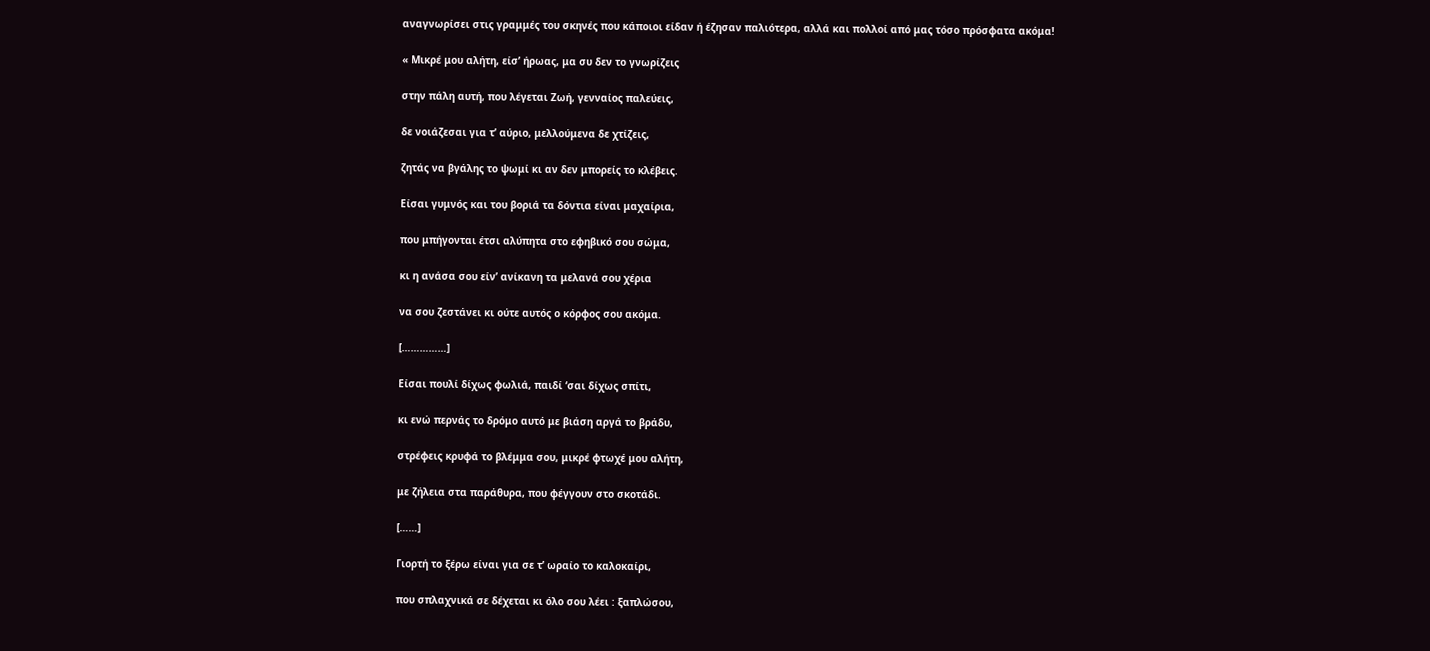αναγνωρίσει στις γραμμές του σκηνές που κάποιοι είδαν ή έζησαν παλιότερα, αλλά και πολλοί από μας τόσο πρόσφατα ακόμα!

« Μικρέ μου αλήτη, είσ’ ήρωας, μα συ δεν το γνωρίζεις

στην πάλη αυτή, που λέγεται Ζωή, γενναίος παλεύεις,

δε νοιάζεσαι για τ’ αύριο, μελλούμενα δε χτίζεις,

ζητάς να βγάλης το ψωμί κι αν δεν μπορείς το κλέβεις.

Είσαι γυμνός και του βοριά τα δόντια είναι μαχαίρια,

που μπήγονται έτσι αλύπητα στο εφηβικό σου σώμα,

κι η ανάσα σου είν’ ανίκανη τα μελανά σου χέρια

να σου ζεστάνει κι ούτε αυτός ο κόρφος σου ακόμα.

[……………]

Είσαι πουλί δίχως φωλιά, παιδί ‘σαι δίχως σπίτι,

κι ενώ περνάς το δρόμο αυτό με βιάση αργά το βράδυ,

στρέφεις κρυφά το βλέμμα σου, μικρέ φτωχέ μου αλήτη,

με ζήλεια στα παράθυρα, που φέγγουν στο σκοτάδι.

[……]

Γιορτή το ξέρω είναι για σε τ’ ωραίο το καλοκαίρι,

που σπλαχνικά σε δέχεται κι όλο σου λέει : ξαπλώσου,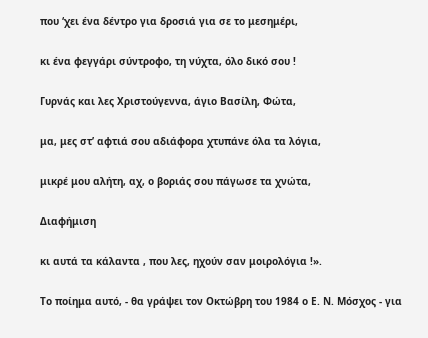που ‘χει ένα δέντρο για δροσιά για σε το μεσημέρι,

κι ένα φεγγάρι σύντροφο, τη νύχτα, όλο δικό σου !

Γυρνάς και λες Χριστούγεννα, άγιο Βασίλη, Φώτα,

μα, μες στ’ αφτιά σου αδιάφορα χτυπάνε όλα τα λόγια,

μικρέ μου αλήτη, αχ, ο βοριάς σου πάγωσε τα χνώτα,

Διαφήμιση

κι αυτά τα κάλαντα , που λες, ηχούν σαν μοιρολόγια !».

Το ποίημα αυτό, - θα γράψει τον Οκτώβρη του 1984 ο Ε. Ν. Μόσχος - για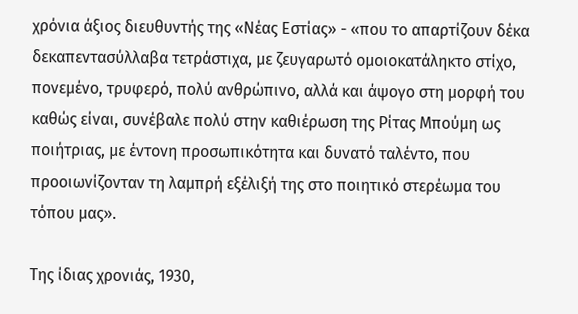χρόνια άξιος διευθυντής της «Νέας Εστίας» - «που το απαρτίζουν δέκα δεκαπεντασύλλαβα τετράστιχα, με ζευγαρωτό ομοιοκατάληκτο στίχο, πονεμένο, τρυφερό, πολύ ανθρώπινο, αλλά και άψογο στη μορφή του καθώς είναι, συνέβαλε πολύ στην καθιέρωση της Ρίτας Μπούμη ως ποιήτριας, με έντονη προσωπικότητα και δυνατό ταλέντο, που προοιωνίζονταν τη λαμπρή εξέλιξή της στο ποιητικό στερέωμα του τόπου μας».

Της ίδιας χρονιάς, 1930,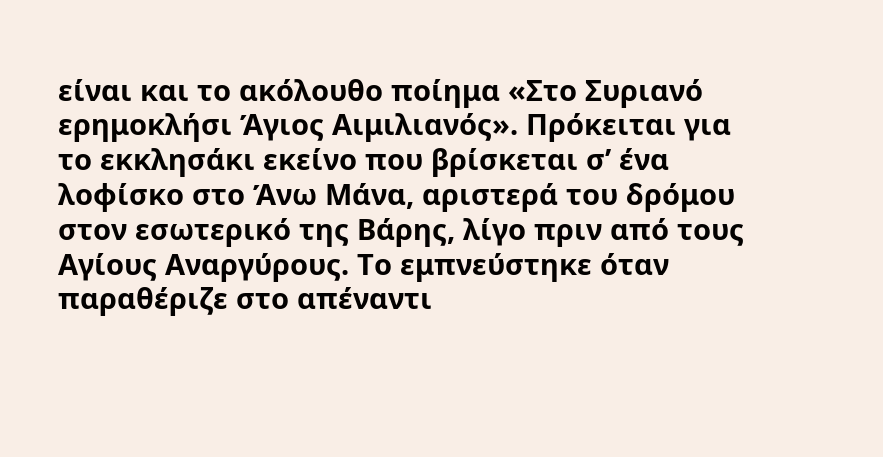είναι και το ακόλουθο ποίημα «Στο Συριανό ερημοκλήσι Άγιος Αιμιλιανός». Πρόκειται για το εκκλησάκι εκείνο που βρίσκεται σ’ ένα λοφίσκο στο Άνω Μάνα, αριστερά του δρόμου στον εσωτερικό της Βάρης, λίγο πριν από τους Αγίους Αναργύρους. Το εμπνεύστηκε όταν παραθέριζε στο απέναντι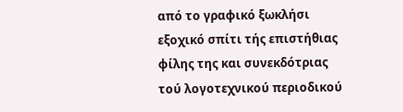από το γραφικό ξωκλήσι εξοχικό σπίτι τής επιστήθιας φίλης της και συνεκδότριας τού λογοτεχνικού περιοδικού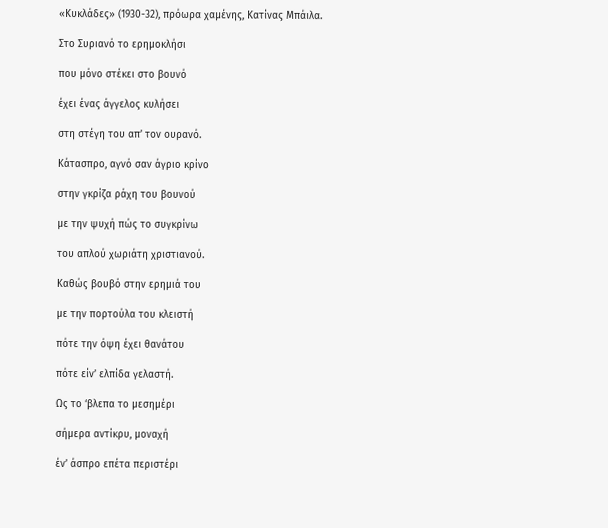«Κυκλάδες» (1930-32), πρόωρα χαμένης, Κατίνας Μπάιλα.

Στο Συριανό το ερημοκλήσι

που μόνο στέκει στο βουνό

έχει ένας άγγελος κυλήσει

στη στέγη του απ’ τον ουρανό.

Κάτασπρο, αγνό σαν άγριο κρίνο

στην γκρίζα ράχη του βουνού

με την ψυχή πώς το συγκρίνω

του απλού χωριάτη χριστιανού.

Καθώς βουβό στην ερημιά του

με την πορτούλα του κλειστή

πότε την όψη έχει θανάτου

πότε είν’ ελπίδα γελαστή.

Ως το ‘βλεπα το μεσημέρι

σήμερα αντίκρυ, μοναχή

έν’ άσπρο επέτα περιστέρι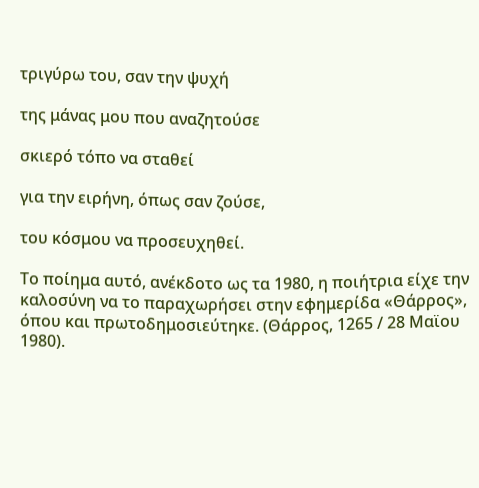τριγύρω του, σαν την ψυχή

της μάνας μου που αναζητούσε

σκιερό τόπο να σταθεί

για την ειρήνη, όπως σαν ζούσε,

του κόσμου να προσευχηθεί.

Το ποίημα αυτό, ανέκδοτο ως τα 1980, η ποιήτρια είχε την καλοσύνη να το παραχωρήσει στην εφημερίδα «Θάρρος», όπου και πρωτοδημοσιεύτηκε. (Θάρρος, 1265 / 28 Μαϊου 1980).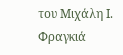του Μιχάλη Ι. Φραγκιά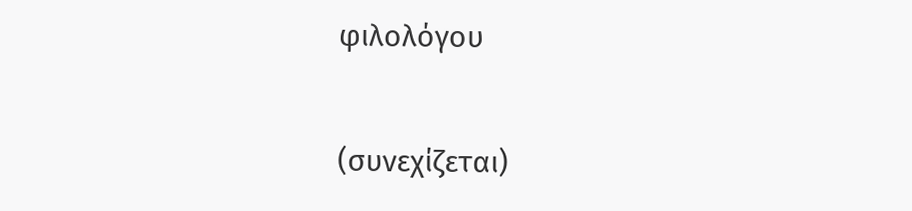φιλολόγου

(συνεχίζεται)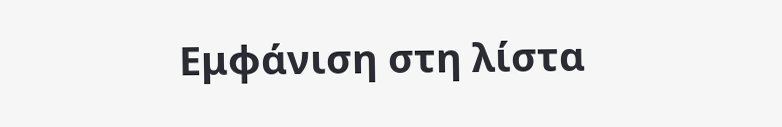Εμφάνιση στη λίστα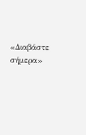«Διαβάστε σήμερα»